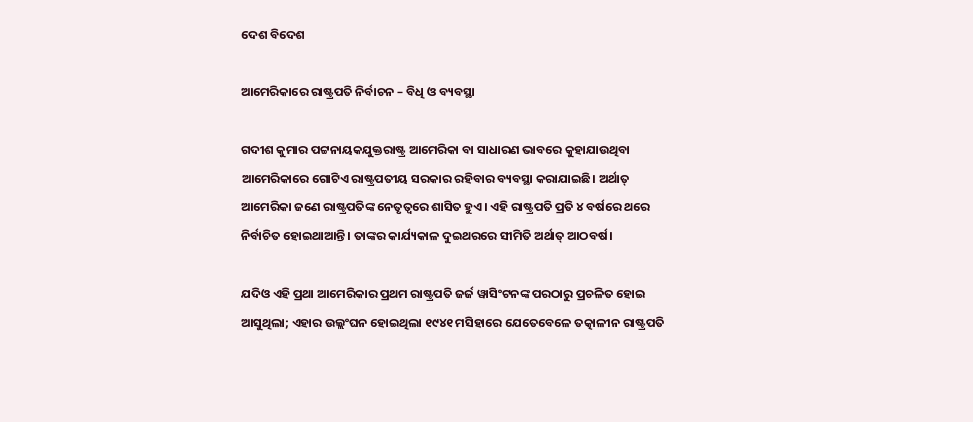ଦେଶ ବିଦେଶ

ଆମେରିକାରେ ରାଷ୍ଟ୍ରପତି ନିର୍ବାଚନ – ବିଧି ଓ ବ୍ୟବସ୍ଥା

ଗଦୀଶ କୁମାର ପଟ୍ଟନାୟକଯୁକ୍ତରାଷ୍ଟ୍ର ଆମେରିକା ବା ସାଧାରଣ ଭାବରେ କୁହାଯାଉଥିବା ଆମେରିକାରେ ଗୋଟିଏ ରାଷ୍ଟ୍ରପତୀୟ ସରକାର ରହିବାର ବ୍ୟବସ୍ଥା କରାଯାଇଛି। ଅର୍ଥାତ୍ ଆମେରିକା ଜଣେ ରାଷ୍ଟ୍ରପତିଙ୍କ ନେତୃତ୍ବରେ ଶାସିତ ହୁଏ। ଏହି ରାଷ୍ଟ୍ରପତି ପ୍ରତି ୪ ବର୍ଷରେ ଥରେ ନିର୍ବାଚିତ ହୋଇଥାଆନ୍ତି। ତାଙ୍କର କାର୍ଯ୍ୟକାଳ ଦୁଇଥରରେ ସୀମିତି ଅର୍ଥାତ୍ ଆଠବର୍ଷ।

ଯଦିଓ ଏହି ପ୍ରଥା ଆମେରିକାର ପ୍ରଥମ ରାଷ୍ଟ୍ରପତି ଜର୍ଜ ୱାସିଂଟନଙ୍କ ପରଠାରୁ ପ୍ରଚଳିତ ହୋଇ ଆସୁଥିଲା; ଏହାର ଉଲ୍ଲଂଘନ ହୋଇଥିଲା ୧୯୪୧ ମସିହାରେ ଯେତେବେଳେ ତତ୍କାଳୀନ ରାଷ୍ଟ୍ରପତି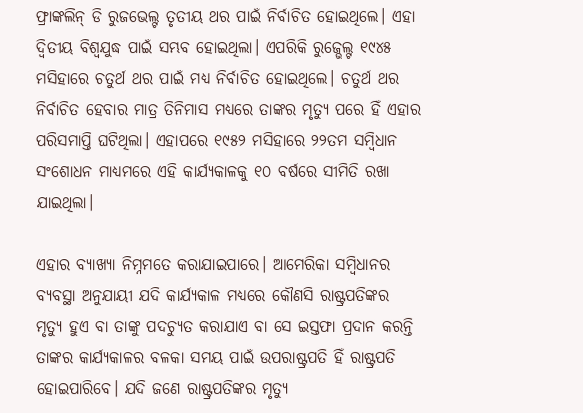ଫ୍ରାଙ୍କଲିନ୍ ଡି ରୁଜଭେଲ୍ଟ ତୃତୀୟ ଥର ପାଇଁ ନିର୍ବାଚିତ ହୋଇଥିଲେ। ଏହା ଦ୍ୱିତୀୟ ବିଶ୍ୱଯୁଦ୍ଧ ପାଇଁ ସମ୍ଭବ ହୋଇଥିଲା। ଏପରିକି ରୁଜ୍ଭେଲ୍ଟ ୧୯୪୫ ମସିହାରେ ଚତୁର୍ଥ ଥର ପାଇଁ ମଧ୍ୟ ନିର୍ବାଚିତ ହୋଇଥିଲେ। ଚତୁର୍ଥ ଥର ନିର୍ବାଚିତ ହେବାର ମାତ୍ର ତିନିମାସ ମଧ୍ୟରେ ତାଙ୍କର ମୃତ୍ୟୁ ପରେ ହିଁ ଏହାର ପରିସମାପ୍ତି ଘଟିଥିଲା। ଏହାପରେ ୧୯୫୨ ମସିହାରେ ୨୨ତମ ସମ୍ବିଧାନ ସଂଶୋଧନ ମାଧ୍ୟମରେ ଏହି କାର୍ଯ୍ୟକାଳକୁ ୧୦ ବର୍ଷରେ ସୀମିତି ରଖା ଯାଇଥିଲା।

ଏହାର ବ୍ୟାଖ୍ୟା ନିମ୍ନମତେ କରାଯାଇପାରେ। ଆମେରିକା ସମ୍ବିଧାନର ବ୍ୟବସ୍ଥା ଅନୁଯାୟୀ ଯଦି କାର୍ଯ୍ୟକାଳ ମଧ୍ୟରେ କୌଣସି ରାଷ୍ଟ୍ରପତିଙ୍କର ମୃତ୍ୟୁ ହୁଏ ବା ତାଙ୍କୁ ପଦଚ୍ୟୁତ କରାଯାଏ ବା ସେ ଇସ୍ତଫା ପ୍ରଦାନ କରନ୍ତି ତାଙ୍କର କାର୍ଯ୍ୟକାଳର ବଳକା ସମୟ ପାଇଁ ଉପରାଷ୍ଟ୍ରପତି ହିଁ ରାଷ୍ଟ୍ରପତି ହୋଇପାରିବେ। ଯଦି ଜଣେ ରାଷ୍ଟ୍ରପତିଙ୍କର ମୃତ୍ୟୁ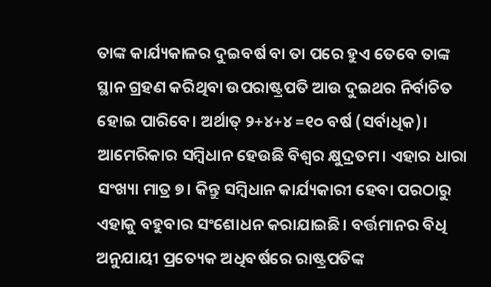ତାଙ୍କ କାର୍ଯ୍ୟକାଳର ଦୁଇବର୍ଷ ବା ତା ପରେ ହୁଏ ତେବେ ତାଙ୍କ ସ୍ଥାନ ଗ୍ରହଣ କରିଥିବା ଉପରାଷ୍ଟ୍ରପତି ଆଉ ଦୁଇଥର ନିର୍ବାଚିତ ହୋଇ ପାରିବେ। ଅର୍ଥାତ୍ ୨+୪+୪ =୧୦ ବର୍ଷ (ସର୍ବାଧିକ)।
ଆମେରିକାର ସମ୍ବିଧାନ ହେଉଛି ବିଶ୍ୱର କ୍ଷୁଦ୍ରତମ। ଏହାର ଧାରା ସଂଖ୍ୟା ମାତ୍ର ୭। କିନ୍ତୁ ସମ୍ବିଧାନ କାର୍ଯ୍ୟକାରୀ ହେବା ପରଠାରୁ ଏହାକୁ ବହୁବାର ସଂଶୋଧନ କରାଯାଇଛି। ବର୍ତ୍ତମାନର ବିଧି ଅନୁଯାୟୀ ପ୍ରତ୍ୟେକ ଅଧିବର୍ଷରେ ରାଷ୍ଟ୍ରପତିଙ୍କ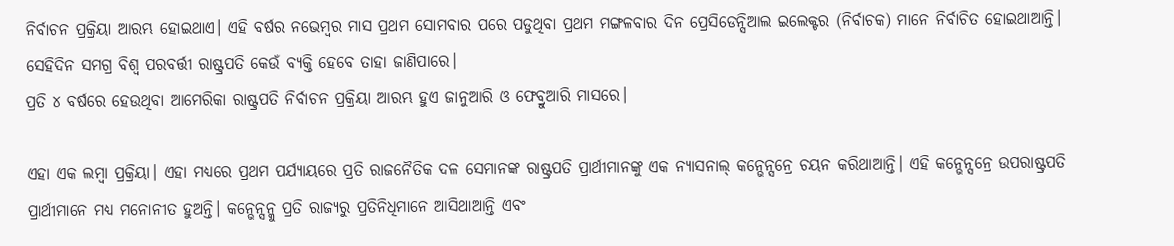ନିର୍ବାଚନ ପ୍ରକ୍ରିୟା ଆରମ୍ଭ ହୋଇଥାଏ। ଏହି ବର୍ଷର ନଭେମ୍ବର ମାସ ପ୍ରଥମ ସୋମବାର ପରେ ପଡୁଥିବା ପ୍ରଥମ ମଙ୍ଗଳବାର ଦିନ ପ୍ରେସିଡେନ୍ସିଆଲ ଇଲେକ୍ଟର (ନିର୍ବାଚକ) ମାନେ ନିର୍ବାଚିତ ହୋଇଥାଆନ୍ତି। ସେହିଦିନ ସମଗ୍ର ବିଶ୍ୱ ପରବର୍ତ୍ତୀ ରାଷ୍ଟ୍ରପତି କେଉଁ ବ୍ୟକ୍ତି ହେବେ ତାହା ଜାଣିପାରେ।
ପ୍ରତି ୪ ବର୍ଷରେ ହେଉଥିବା ଆମେରିକା ରାଷ୍ଟ୍ରପତି ନିର୍ବାଚନ ପ୍ରକ୍ରିୟା ଆରମ୍ଭ ହୁଏ ଜାନୁଆରି ଓ ଫେବ୍ରୁଆରି ମାସରେ।

ଏହା ଏକ ଲମ୍ବା ପ୍ରକ୍ରିୟା। ଏହା ମଧ୍ୟରେ ପ୍ରଥମ ପର୍ଯ୍ୟାୟରେ ପ୍ରତି ରାଜନୈତିକ ଦଳ ସେମାନଙ୍କ ରାଷ୍ଟ୍ରପତି ପ୍ରାର୍ଥୀମାନଙ୍କୁ ଏକ ନ୍ୟାସନାଲ୍ କନ୍ଭେନ୍ସନ୍ରେ ଚୟନ କରିଥାଆନ୍ତି। ଏହି କନ୍ଭେନ୍ସନ୍ରେ ଉପରାଷ୍ଟ୍ରପତି ପ୍ରାର୍ଥୀମାନେ ମଧ୍ୟ ମନୋନୀତ ହୁଅନ୍ତି। କନ୍ଭେନ୍ସନ୍କୁ ପ୍ରତି ରାଜ୍ୟରୁ ପ୍ରତିନିଧିମାନେ ଆସିଥାଆନ୍ତି ଏବଂ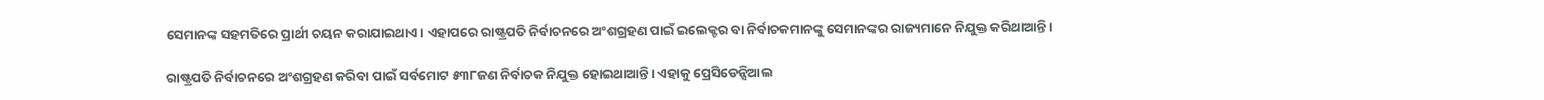ସେମାନଙ୍କ ସହମତିରେ ପ୍ରାର୍ଥୀ ଚୟନ କରାଯାଇଥାଏ। ଏହାପରେ ରାଷ୍ଟ୍ରପତି ନିର୍ବାଚନରେ ଅଂଶଗ୍ରହଣ ପାଇଁ ଇଲେକ୍ଟର ବା ନିର୍ବାଚକମାନଙ୍କୁ ସେମାନଙ୍କର ରାଜ୍ୟମାନେ ନିଯୁକ୍ତ କରିଥାଆନ୍ତି।

ରାଷ୍ଟ୍ରପତି ନିର୍ବାଚନରେ ଅଂଶଗ୍ରହଣ କରିବା ପାଇଁ ସର୍ବମୋଟ ୫୩୮ଜଣ ନିର୍ବାଚକ ନିଯୁକ୍ତ ହୋଇଥାଆନ୍ତି। ଏହାକୁ ପ୍ରେସିଡେନ୍ସିଆଲ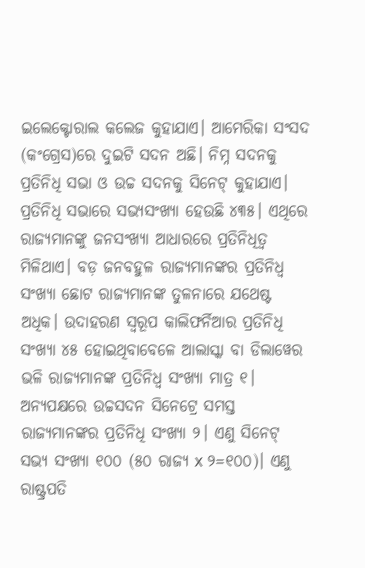ଇଲେକ୍ଟୋରାଲ କଲେଜ କୁହାଯାଏ। ଆମେରିକା ସଂସଦ (କଂଗ୍ରେସ)ରେ ଦୁଇଟି ସଦନ ଅଛି। ନିମ୍ନ ସଦନକୁ ପ୍ରତିନିଧି ସଭା ଓ ଉଚ୍ଚ ସଦନକୁ ସିନେଟ୍ କୁହାଯାଏ। ପ୍ରତିନିଧି ସଭାରେ ସଭ୍ୟସଂଖ୍ୟା ହେଉଛି ୪୩୫। ଏଥିରେ ରାଜ୍ୟମାନଙ୍କୁ ଜନସଂଖ୍ୟା ଆଧାରରେ ପ୍ରତିନିଧିତ୍ୱ ମିଳିଥାଏ। ବଡ଼ ଜନବହୁଳ ରାଜ୍ୟମାନଙ୍କର ପ୍ରତିନିଧ୍ୱ ସଂଖ୍ୟା ଛୋଟ ରାଜ୍ୟମାନଙ୍କ ତୁଳନାରେ ଯଥେଷ୍ଟ ଅଧିକ। ଉଦାହରଣ ସ୍ୱରୂପ କାଲିଫର୍ନିଆର ପ୍ରତିନିଧି ସଂଖ୍ୟା ୪୫ ହୋଇଥିବାବେଳେ ଆଲାସ୍କା ବା ଡିଲାୱେର ଭଳି ରାଜ୍ୟମାନଙ୍କ ପ୍ରତିନିଧ୍ୱ ସଂଖ୍ୟା ମାତ୍ର ୧। ଅନ୍ୟପକ୍ଷରେ ଉଚ୍ଚସଦନ ସିନେଟ୍ରେ ସମସ୍ତ ରାଜ୍ୟମାନଙ୍କର ପ୍ରତିନିଧି ସଂଖ୍ୟା ୨। ଏଣୁ ସିନେଟ୍ ସଭ୍ୟ ସଂଖ୍ୟା ୧୦୦ (୫୦ ରାଜ୍ୟ x ୨=୧୦୦)। ଏଣୁ ରାଷ୍ଟ୍ରପତି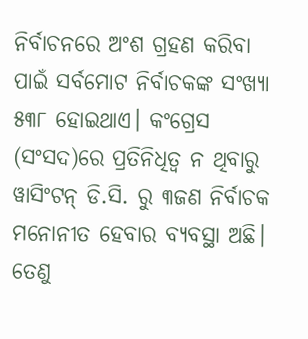ନିର୍ବାଚନରେ ଅଂଶ ଗ୍ରହଣ କରିବା ପାଇଁ ସର୍ବମୋଟ ନିର୍ବାଚକଙ୍କ ସଂଖ୍ୟା ୫୩୮ ହୋଇଥାଏ। କଂଗ୍ରେସ (ସଂସଦ)ରେ ପ୍ରତିନିଧିତ୍ୱ ନ ଥିବାରୁ ୱାସିଂଟନ୍ ଡି.ସି. ରୁ ୩ଜଣ ନିର୍ବାଚକ ମନୋନୀତ ହେବାର ବ୍ୟବସ୍ଥା ଅଛି। ତେଣୁ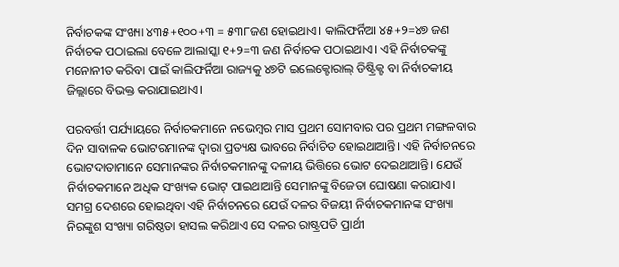ନିର୍ବାଚକଙ୍କ ସଂଖ୍ୟା ୪୩୫+୧୦୦+୩ = ୫୩୮ଜଣ ହୋଇଥାଏ। କାଲିଫର୍ନିଆ ୪୫+୨=୪୭ ଜଣ ନିର୍ବାଚକ ପଠାଇଲା ବେଳେ ଆଲାସ୍କା ୧+୨=୩ ଜଣ ନିର୍ବାଚକ ପଠାଇଥାଏ। ଏହି ନିର୍ବାଚକଙ୍କୁ ମନୋନୀତ କରିବା ପାଇଁ କାଲିଫର୍ନିଆ ରାଜ୍ୟକୁ ୪୭ଟି ଇଲେକ୍ଟୋରାଲ୍ ଡିଷ୍ଟ୍ରିକ୍ଟ ବା ନିର୍ବାଚକୀୟ ଜିଲ୍ଲାରେ ବିଭକ୍ତ କରାଯାଇଥାଏ।

ପରବର୍ତ୍ତୀ ପର୍ଯ୍ୟାୟରେ ନିର୍ବାଚକମାନେ ନଭେମ୍ବର ମାସ ପ୍ରଥମ ସୋମବାର ପର ପ୍ରଥମ ମଙ୍ଗଳବାର ଦିନ ସାବାଳକ ଭୋଟରମାନଙ୍କ ଦ୍ୱାରା ପ୍ରତ୍ୟକ୍ଷ ଭାବରେ ନିର୍ବାଚିତ ହୋଇଥାଆନ୍ତି। ଏହି ନିର୍ବାଚନରେ ଭୋଟଦାତାମାନେ ସେମାନଙ୍କର ନିର୍ବାଚକମାନଙ୍କୁ ଦଳୀୟ ଭିତ୍ତିରେ ଭୋଟ ଦେଇଥାଆନ୍ତି। ଯେଉଁ ନିର୍ବାଚକମାନେ ଅଧିକ ସଂଖ୍ୟକ ଭୋଟ୍ ପାଇଥାଆନ୍ତି ସେମାନଙ୍କୁ ବିଜେତା ଘୋଷଣା କରାଯାଏ। ସମଗ୍ର ଦେଶରେ ହୋଇଥିବା ଏହି ନିର୍ବାଚନରେ ଯେଉଁ ଦଳର ବିଜୟୀ ନିର୍ବାଚକମାନଙ୍କ ସଂଖ୍ୟା ନିରଙ୍କୁଶ ସଂଖ୍ୟା ଗରିଷ୍ଠତା ହାସଲ କରିଥାଏ ସେ ଦଳର ରାଷ୍ଟ୍ରପତି ପ୍ରାର୍ଥୀ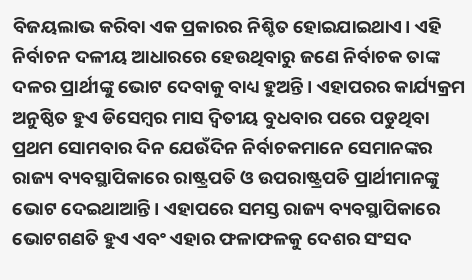ବିଜୟଲାଭ କରିବା ଏକ ପ୍ରକାରର ନିଶ୍ଚିତ ହୋଇଯାଇଥାଏ। ଏହି ନିର୍ବାଚନ ଦଳୀୟ ଆଧାରରେ ହେଉଥିବାରୁ ଜଣେ ନିର୍ବାଚକ ତାଙ୍କ ଦଳର ପ୍ରାର୍ଥୀଙ୍କୁ ଭୋଟ ଦେବାକୁ ବାଧ୍ୟ ହୁଅନ୍ତି। ଏହାପରର କାର୍ଯ୍ୟକ୍ରମ ଅନୁଷ୍ଠିତ ହୁଏ ଡିସେମ୍ବର ମାସ ଦ୍ୱିତୀୟ ବୁଧବାର ପରେ ପଡୁଥିବା ପ୍ରଥମ ସୋମବାର ଦିନ ଯେଉଁଦିନ ନିର୍ବାଚକମାନେ ସେମାନଙ୍କର ରାଜ୍ୟ ବ୍ୟବସ୍ଥାପିକାରେ ରାଷ୍ଟ୍ରପତି ଓ ଉପରାଷ୍ଟ୍ରପତି ପ୍ରାର୍ଥୀମାନଙ୍କୁ ଭୋଟ ଦେଇଥାଆନ୍ତି। ଏହାପରେ ସମସ୍ତ ରାଜ୍ୟ ବ୍ୟବସ୍ଥାପିକାରେ ଭୋଟଗଣତି ହୁଏ ଏବଂ ଏହାର ଫଳାଫଳକୁ ଦେଶର ସଂସଦ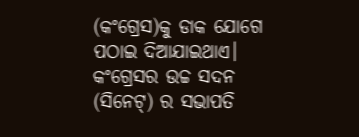(କଂଗ୍ରେସ)କୁ ଡାକ ଯୋଗେ ପଠାଇ ଦିଆଯାଇଥାଏ। କଂଗ୍ରେସର ଉଚ୍ଚ ସଦନ (ସିନେଟ୍) ର ସଭାପତି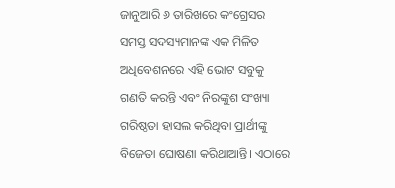ଜାନୁଆରି ୬ ତାରିଖରେ କଂଗ୍ରେସର ସମସ୍ତ ସଦସ୍ୟମାନଙ୍କ ଏକ ମିଳିତ ଅଧିବେଶନରେ ଏହି ଭୋଟ ସବୁକୁ ଗଣତି କରନ୍ତି ଏବଂ ନିରଙ୍କୁଶ ସଂଖ୍ୟା ଗରିଷ୍ଠତା ହାସଲ କରିଥିବା ପ୍ରାର୍ଥୀଙ୍କୁ ବିଜେତା ଘୋଷଣା କରିଥାଆନ୍ତି। ଏଠାରେ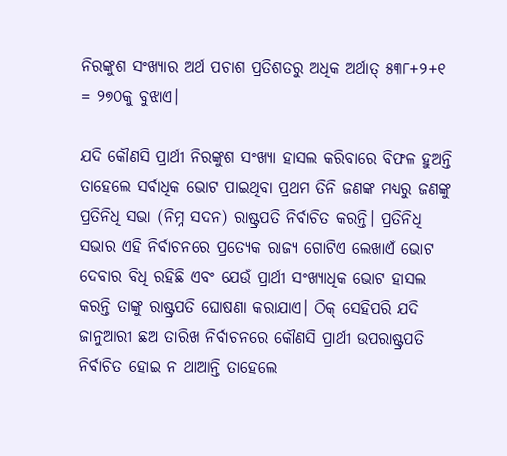ନିରଙ୍କୁଶ ସଂଖ୍ୟାର ଅର୍ଥ ପଚାଶ ପ୍ରତିଶତରୁ ଅଧିକ ଅର୍ଥାତ୍ ୫୩୮+୨+୧ = ୨୭୦କୁ ବୁଝାଏ।

ଯଦି କୌଣସି ପ୍ରାର୍ଥୀ ନିରଙ୍କୁଶ ସଂଖ୍ୟା ହାସଲ କରିବାରେ ବିଫଳ ହୁଅନ୍ତି ତାହେଲେ ସର୍ବାଧିକ ଭୋଟ ପାଇଥିବା ପ୍ରଥମ ତିନି ଜଣଙ୍କ ମଧ୍ୟରୁ ଜଣଙ୍କୁ ପ୍ରତିନିଧି ସଭା (ନିମ୍ନ ସଦନ) ରାଷ୍ଟ୍ରପତି ନିର୍ବାଚିତ କରନ୍ତି। ପ୍ରତିନିଧି ସଭାର ଏହି ନିର୍ବାଚନରେ ପ୍ରତ୍ୟେକ ରାଜ୍ୟ ଗୋଟିଏ ଲେଖାଏଁ ଭୋଟ ଦେବାର ବିଧି ରହିଛି ଏବଂ ଯେଉଁ ପ୍ରାର୍ଥୀ ସଂଖ୍ୟାଧିକ ଭୋଟ ହାସଲ କରନ୍ତି ତାଙ୍କୁ ରାଷ୍ଟ୍ରପତି ଘୋଷଣା କରାଯାଏ। ଠିକ୍ ସେହିପରି ଯଦି ଜାନୁଆରୀ ଛଅ ତାରିଖ ନିର୍ବାଚନରେ କୌଣସି ପ୍ରାର୍ଥୀ ଉପରାଷ୍ଟ୍ରପତି ନିର୍ବାଚିତ ହୋଇ ନ ଥାଆନ୍ତି ତାହେଲେ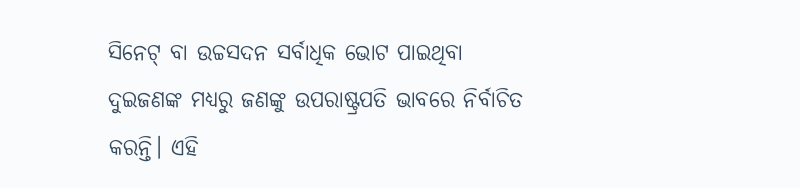ସିନେଟ୍ ବା ଉଚ୍ଚସଦନ ସର୍ବାଧିକ ଭୋଟ ପାଇଥିବା ଦୁଇଜଣଙ୍କ ମଧ୍ୟରୁ ଜଣଙ୍କୁ ଉପରାଷ୍ଟ୍ରପତି ଭାବରେ ନିର୍ବାଚିତ କରନ୍ତି। ଏହି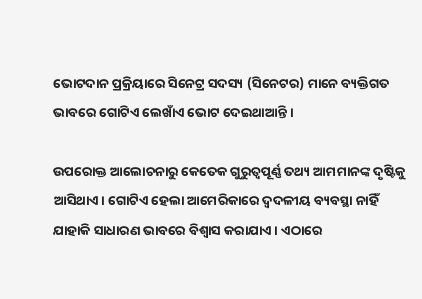ଭୋଟଦାନ ପ୍ରକ୍ରିୟାରେ ସିନେଟ୍ର ସଦସ୍ୟ (ସିନେଟର) ମାନେ ବ୍ୟକ୍ତିଗତ ଭାବରେ ଗୋଟିଏ ଲେଖାଁଏ ଭୋଟ ଦେଇଥାଆନ୍ତି ।

ଉପରୋକ୍ତ ଆଲୋଚନାରୁ କେତେକ ଗୁରୁତ୍ୱପୂର୍ଣ୍ଣ ତଥ୍ୟ ଆମମାନଙ୍କ ଦୃଷ୍ଟିକୁ ଆସିଥାଏ। ଗୋଟିଏ ହେଲା ଆମେରିକାରେ ଦ୍ୱଦଳୀୟ ବ୍ୟବସ୍ଥା ନାହିଁ ଯାହାକି ସାଧାରଣ ଭାବରେ ବିଶ୍ୱାସ କରାଯାଏ। ଏଠାରେ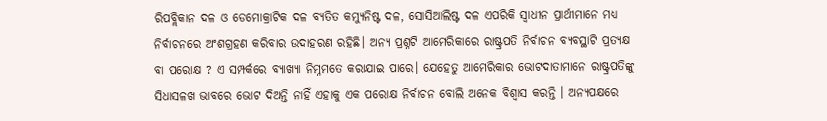ରିପବ୍ଲିକାନ ଦଳ ଓ ଡେମୋକ୍ରାଟିକ ଦଳ ବ୍ୟତିତ କମ୍ୟୁନିଷ୍ଟ ଦଳ, ସୋସିଆଲିଷ୍ଟ ଦଳ ଏପରିକି ସ୍ୱାଧୀନ ପ୍ରାର୍ଥୀମାନେ ମଧ୍ୟ ନିର୍ବାଚନରେ ଅଂଶଗ୍ରହଣ କରିବାର ଉଦାହରଣ ରହିଛି। ଅନ୍ୟ ପ୍ରଶ୍ନଟି ଆମେରିକାରେ ରାଷ୍ଟ୍ରପତି ନିର୍ବାଚନ ବ୍ୟବସ୍ଥାଟି ପ୍ରତ୍ୟକ୍ଷ ବା ପରୋକ୍ଷ ? ଏ ସମ୍ପର୍କରେ ବ୍ୟାଖ୍ୟା ନିମ୍ନମତେ କରାଯାଇ ପାରେ। ଯେହେତୁ ଆମେରିକାର ଭୋଟଦାତାମାନେ ରାଷ୍ଟ୍ରପତିଙ୍କୁ ସିଧାସଳଖ ଭାବରେ ଭୋଟ ଦିଅନ୍ତି ନାହିଁ ଏହାକୁ ଏକ ପରୋକ୍ଷ ନିର୍ବାଚନ ବୋଲି ଅନେକ ବିଶ୍ୱାସ କରନ୍ତି । ଅନ୍ୟପକ୍ଷରେ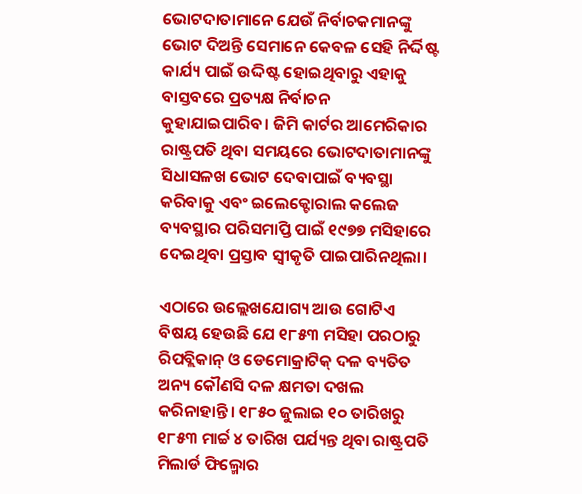ଭୋଟଦାତାମାନେ ଯେଉଁ ନିର୍ବାଚକମାନଙ୍କୁ ଭୋଟ ଦିଅନ୍ତି ସେମାନେ କେବଳ ସେହି ନିର୍ଦ୍ଦିଷ୍ଟ କାର୍ଯ୍ୟ ପାଇଁ ଉଦ୍ଦିଷ୍ଟ ହୋଇଥିବାରୁ ଏହାକୁ ବାସ୍ତବରେ ପ୍ରତ୍ୟକ୍ଷ ନିର୍ବାଚନ କୁହାଯାଇପାରିବ। ଜିମି କାର୍ଟର ଆମେରିକାର ରାଷ୍ଟ୍ରପତି ଥିବା ସମୟରେ ଭୋଟଦାତାମାନଙ୍କୁ ସିଧାସଳଖ ଭୋଟ ଦେବାପାଇଁ ବ୍ୟବସ୍ଥା କରିବାକୁ ଏବଂ ଇଲେକ୍ଟୋରାଲ କଲେଜ ବ୍ୟବସ୍ଥାର ପରିସମାପ୍ତି ପାଇଁ ୧୯୭୭ ମସିହାରେ ଦେଇଥିବା ପ୍ରସ୍ତାବ ସ୍ୱୀକୃତି ପାଇପାରିନଥିଲା।

ଏଠାରେ ଉଲ୍ଲେଖଯୋଗ୍ୟ ଆଉ ଗୋଟିଏ ବିଷୟ ହେଉଛି ଯେ ୧୮୫୩ ମସିହା ପରଠାରୁ ରିପବ୍ଲିକାନ୍ ଓ ଡେମୋକ୍ରାଟିକ୍ ଦଳ ବ୍ୟତିତ ଅନ୍ୟ କୌଣସି ଦଳ କ୍ଷମତା ଦଖଲ କରିନାହାନ୍ତି। ୧୮୫୦ ଜୁଲାଇ ୧୦ ତାରିଖରୁ ୧୮୫୩ ମାର୍ଚ୍ଚ ୪ ତାରିଖ ପର୍ଯ୍ୟନ୍ତ ଥିବା ରାଷ୍ଟ୍ରପତି ମିଲାର୍ଡ ଫିଲ୍ମୋର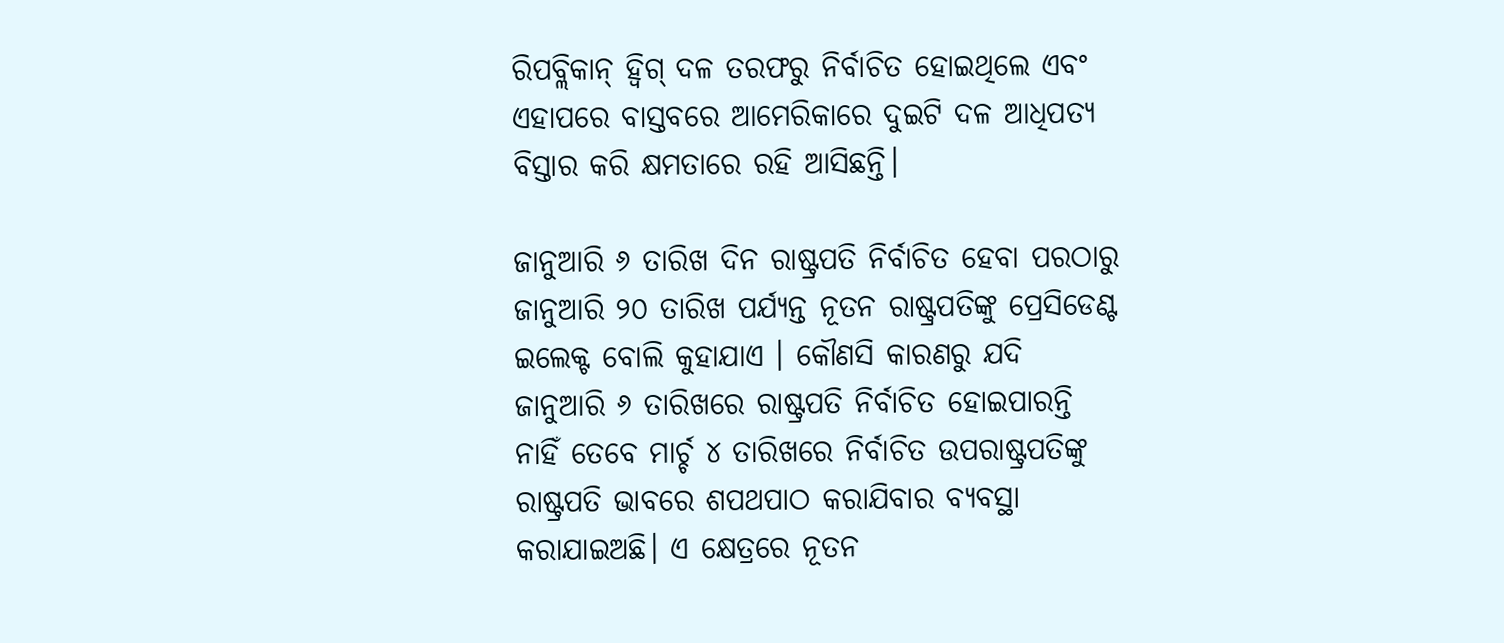ରିପବ୍ଲିକାନ୍ ହ୍ବିଗ୍ ଦଳ ତରଫରୁ ନିର୍ବାଚିତ ହୋଇଥିଲେ ଏବଂ ଏହାପରେ ବାସ୍ତବରେ ଆମେରିକାରେ ଦୁଇଟି ଦଳ ଆଧିପତ୍ୟ ବିସ୍ତାର କରି କ୍ଷମତାରେ ରହି ଆସିଛନ୍ତି।

ଜାନୁଆରି ୬ ତାରିଖ ଦିନ ରାଷ୍ଟ୍ରପତି ନିର୍ବାଚିତ ହେବା ପରଠାରୁ ଜାନୁଆରି ୨୦ ତାରିଖ ପର୍ଯ୍ୟନ୍ତ ନୂତନ ରାଷ୍ଟ୍ରପତିଙ୍କୁ ପ୍ରେସିଡେଣ୍ଟ ଇଲେକ୍ଟ ବୋଲି କୁହାଯାଏ । କୌଣସି କାରଣରୁ ଯଦି ଜାନୁଆରି ୬ ତାରିଖରେ ରାଷ୍ଟ୍ରପତି ନିର୍ବାଚିତ ହୋଇପାରନ୍ତି ନାହିଁ ତେବେ ମାର୍ଚ୍ଚ ୪ ତାରିଖରେ ନିର୍ବାଚିତ ଉପରାଷ୍ଟ୍ରପତିଙ୍କୁ ରାଷ୍ଟ୍ରପତି ଭାବରେ ଶପଥପାଠ କରାଯିବାର ବ୍ୟବସ୍ଥା କରାଯାଇଅଛି। ଏ କ୍ଷେତ୍ରରେ ନୂତନ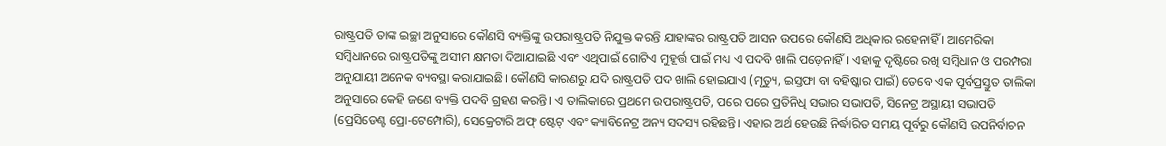ରାଷ୍ଟ୍ରପତି ତାଙ୍କ ଇଚ୍ଛା ଅନୁସାରେ କୌଣସି ବ୍ୟକ୍ତିଙ୍କୁ ଉପରାଷ୍ଟ୍ରପତି ନିଯୁକ୍ତ କରନ୍ତି ଯାହାଙ୍କର ରାଷ୍ଟ୍ରପତି ଆସନ ଉପରେ କୌଣସି ଅଧିକାର ରହେନାହିଁ । ଆମେରିକା ସମ୍ବିଧାନରେ ରାଷ୍ଟ୍ରପତିଙ୍କୁ ଅସୀମ କ୍ଷମତା ଦିଆଯାଇଛି ଏବଂ ଏଥିପାଇଁ ଗୋଟିଏ ମୁହୂର୍ତ୍ତ ପାଇଁ ମଧ୍ୟ ଏ ପଦବି ଖାଲି ପଡ଼େନାହିଁ। ଏହାକୁ ଦୃଷ୍ଟିରେ ରଖି ସମ୍ବିଧାନ ଓ ପରମ୍ପରା ଅନୁଯାୟୀ ଅନେକ ବ୍ୟବସ୍ଥା କରାଯାଇଛି। କୌଣସି କାରଣରୁ ଯଦି ରାଷ୍ଟ୍ରପତି ପଦ ଖାଲି ହୋଇଯାଏ (ମୃତ୍ୟୁ, ଇସ୍ତଫା ବା ବହିଷ୍କାର ପାଇଁ) ତେବେ ଏକ ପୂର୍ବପ୍ରସ୍ତୁତ ତାଲିକା ଅନୁସାରେ କେହି ଜଣେ ବ୍ୟକ୍ତି ପଦବି ଗ୍ରହଣ କରନ୍ତି। ଏ ତାଲିକାରେ ପ୍ରଥମେ ଉପରାଷ୍ଟ୍ରପତି, ପରେ ପରେ ପ୍ରତିନିଧି ସଭାର ସଭାପତି, ସିନେଟ୍ର ଅସ୍ଥାୟୀ ସଭାପତି (ପ୍ରେସିଡେଣ୍ଟ ପ୍ରୋ-ଟେମ୍ପୋରି), ସେକ୍ରେଟାରି ଅଫ୍ ଷ୍ଟେଟ୍ ଏବଂ କ୍ୟାବିନେଟ୍ର ଅନ୍ୟ ସଦସ୍ୟ ରହିଛନ୍ତି। ଏହାର ଅର୍ଥ ହେଉଛି ନିର୍ଦ୍ଧାରିତ ସମୟ ପୂର୍ବରୁ କୌଣସି ଉପନିର୍ବାଚନ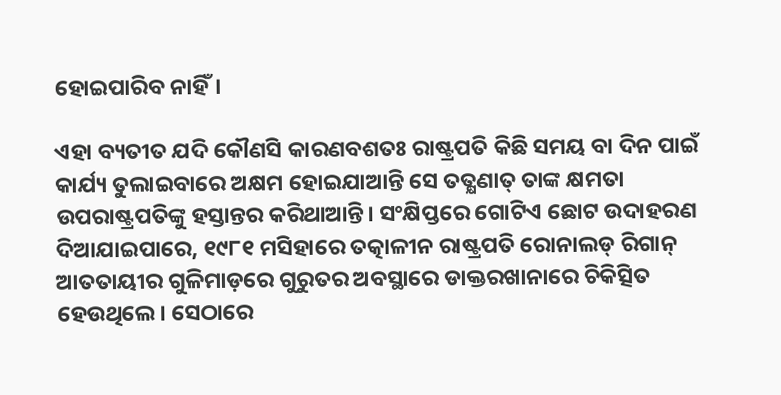ହୋଇପାରିବ ନାହିଁ।

ଏହା ବ୍ୟତୀତ ଯଦି କୌଣସି କାରଣବଶତଃ ରାଷ୍ଟ୍ରପତି କିଛି ସମୟ ବା ଦିନ ପାଇଁ କାର୍ଯ୍ୟ ତୁଲାଇବାରେ ଅକ୍ଷମ ହୋଇଯାଆନ୍ତି ସେ ତତ୍କ୍ଷଣାତ୍ ତାଙ୍କ କ୍ଷମତା ଉପରାଷ୍ଟ୍ରପତିଙ୍କୁ ହସ୍ତାନ୍ତର କରିଥାଆନ୍ତି। ସଂକ୍ଷିପ୍ତରେ ଗୋଟିଏ ଛୋଟ ଉଦାହରଣ ଦିଆଯାଇପାରେ, ୧୯୮୧ ମସିହାରେ ତତ୍କାଳୀନ ରାଷ୍ଟ୍ରପତି ରୋନାଲଡ୍ ରିଗାନ୍ ଆତତାୟୀର ଗୁଳିମାଡ଼ରେ ଗୁରୁତର ଅବସ୍ଥାରେ ଡାକ୍ତରଖାନାରେ ଚିକିତ୍ସିତ ହେଉଥିଲେ। ସେଠାରେ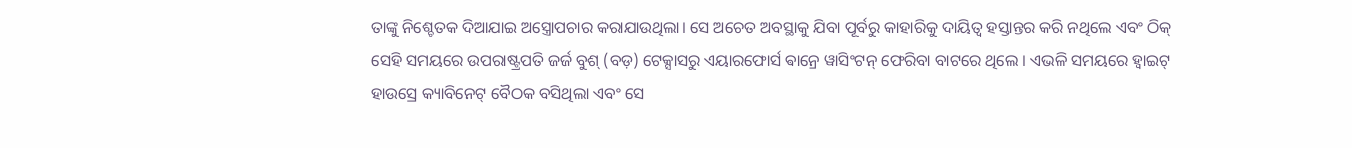ତାଙ୍କୁ ନିଶ୍ଚେତକ ଦିଆଯାଇ ଅସ୍ତ୍ରୋପଚାର କରାଯାଉଥିଲା। ସେ ଅଚେତ ଅବସ୍ଥାକୁ ଯିବା ପୂର୍ବରୁ କାହାରିକୁ ଦାୟିତ୍ୱ ହସ୍ତାନ୍ତର କରି ନଥିଲେ ଏବଂ ଠିକ୍ ସେହି ସମୟରେ ଉପରାଷ୍ଟ୍ରପତି ଜର୍ଜ ବୁଶ୍ (ବଡ଼) ଟେକ୍ସାସରୁ ଏୟାରଫୋର୍ସ ଵାନ୍ରେ ୱାସିଂଟନ୍ ଫେରିବା ବାଟରେ ଥିଲେ । ଏଭଳି ସମୟରେ ହ୍ବାଇଟ୍ ହାଉସ୍ରେ କ୍ୟାବିନେଟ୍ ବୈଠକ ବସିଥିଲା ଏବଂ ସେ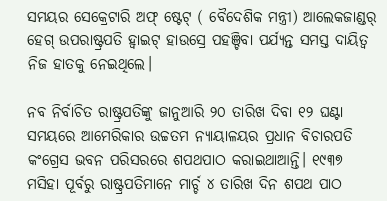ସମୟର ସେକ୍ରେଟାରି ଅଫ୍ ଷ୍ଟେଟ୍ ( ବୈଦେଶିକ ମନ୍ତ୍ରୀ) ଆଲେକଜାଣ୍ଡର୍ ହେଗ୍ ଉପରାଷ୍ଟ୍ରପତି ହ୍ବାଇଟ୍ ହାଉସ୍ରେ ପହଞ୍ଚିବା ପର୍ଯ୍ୟନ୍ତ ସମସ୍ତ ଦାୟିତ୍ୱ ନିଜ ହାତକୁ ନେଇଥିଲେ।

ନବ ନିର୍ବାଚିତ ରାଷ୍ଟ୍ରପତିଙ୍କୁ ଜାନୁଆରି ୨୦ ତାରିଖ ଦିବା ୧୨ ଘଣ୍ଟା ସମୟରେ ଆମେରିକାର ଉଚ୍ଚତମ ନ୍ୟାୟାଳୟର ପ୍ରଧାନ ବିଚାରପତି କଂଗ୍ରେସ ଭବନ ପରିସରରେ ଶପଥପାଠ କରାଇଥାଆନ୍ତି। ୧୯୩୭ ମସିହା ପୂର୍ବରୁ ରାଷ୍ଟ୍ରପତିମାନେ ମାର୍ଚ୍ଚ ୪ ତାରିଖ ଦିନ ଶପଥ ପାଠ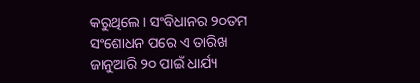କରୁଥିଲେ। ସଂବିଧାନର ୨୦ତମ ସଂଶୋଧନ ପରେ ଏ ତାରିଖ ଜାନୁଆରି ୨୦ ପାଇଁ ଧାର୍ଯ୍ୟ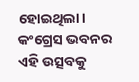ହୋଇଥିଲା। କଂଗ୍ରେସ ଭବନର ଏହି ଉତ୍ସବକୁ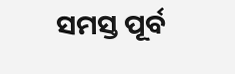ସମସ୍ତ ପୂର୍ବ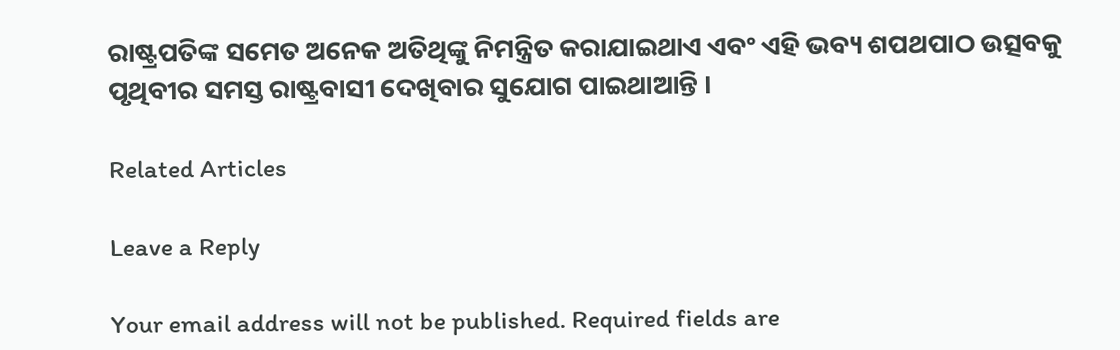ରାଷ୍ଟ୍ରପତିଙ୍କ ସମେତ ଅନେକ ଅତିଥିଙ୍କୁ ନିମନ୍ତ୍ରିତ କରାଯାଇଥାଏ ଏବଂ ଏହି ଭବ୍ୟ ଶପଥପାଠ ଉତ୍ସବକୁ ପୃଥିବୀର ସମସ୍ତ ରାଷ୍ଟ୍ରବାସୀ ଦେଖିବାର ସୁଯୋଗ ପାଇଥାଆନ୍ତି ।

Related Articles

Leave a Reply

Your email address will not be published. Required fields are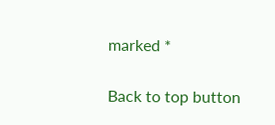marked *

Back to top button